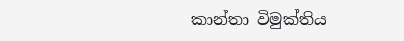කාන්තා විමුක්තිය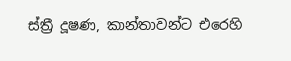ස්ත්‍රී දූෂණ, කාන්තාවන්ට එරෙහි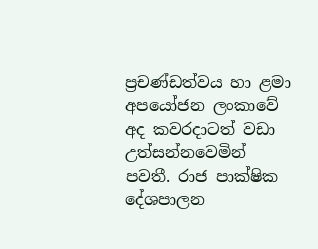ප්‍රචණ්ඩත්වය හා ළමා අපයෝජන ලංකාවේ අද කවරදාටත් වඩා උත්සන්නවෙමින් පවතී. රාජ පාක්ෂික දේශපාලන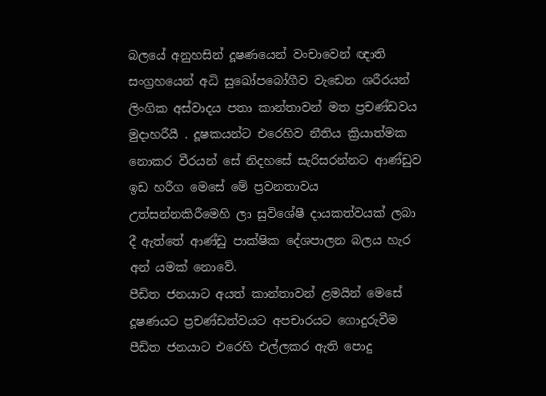බලයේ අනුහසින් දූෂණයෙන් වංචාවෙන් ඥාති සංග්‍රහයෙන් අධි සුඛෝපබෝගීව වැඩෙන ශරීරයන් ලිංගික අස්වාදය පතා කාන්තාවන් මත ප්‍රචණ්ඩවය මුදාහරීයී . දූෂකයන්ට එරෙහිව නීතිය ක්‍රියාත්මක නොකර වීරයන් සේ නිදහසේ සැරිසරන්නට ආණ්ඩුව ඉඩ හරීග මෙසේ මේ ප්‍රවනතාවය උත්සන්නකිරීමෙහි ලා සුවිශේෂී දායකත්වයක් ලබා දී ඇත්තේ ආණ්ඩු පාක්ෂික දේශපාලන බලය හැර අන් යමක් නොවේ.
පීඩිත ජනයාට අයත් කාන්තාවන් ළමයින් මෙසේ දූෂණයට ප්‍රචණ්ඩත්වයට අපචාරයට ගොදුරුවීම පීඩිත ජනයාට එරෙහි එල්ලකර ඇති පොදු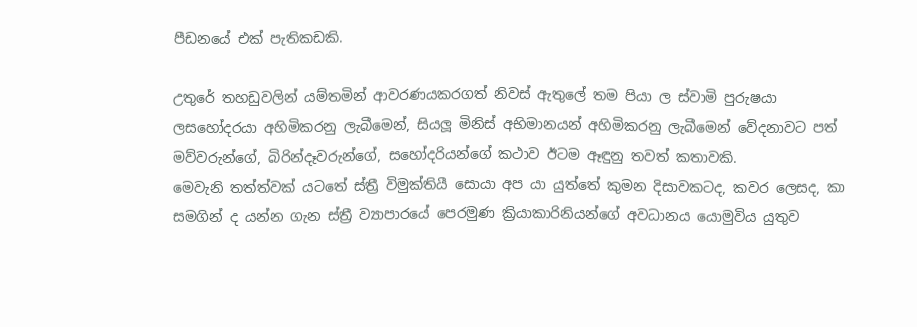පීඩනයේ එක් පැතිකඩකි.

උතුරේ තහඩුවලින් යම්තමින් ආවරණයකරගත් නිවස් ඇතුලේ තම පියා ල ස්වාමි පුරුෂයා ලසහෝදරයා අහිමිකරනු ලැබීමෙන්, සියලූ මිනිස් අභිමානයන් අහිමිකරනු ලැබීමෙන් වේදනාවට පත් මව්වරුන්ගේ, බිරින්දෑවරුන්ගේ, සහෝදරියන්ගේ කථාව ඊටම ඈඳුනු තවත් කතාවකි.
මෙවැනි තත්ත්වක් යටතේ ස්ත්‍රී විමුක්තියී සොයා අප යා යුත්තේ කුමන දිසාවකටද, කවර ලෙසද, කා සමගින් ද යන්න ගැන ස්ත්‍රී ව්‍යාපාරයේ පෙරමුණ ක්‍රියාකාරිනියන්ගේ අවධානය යොමුවිය යුතුව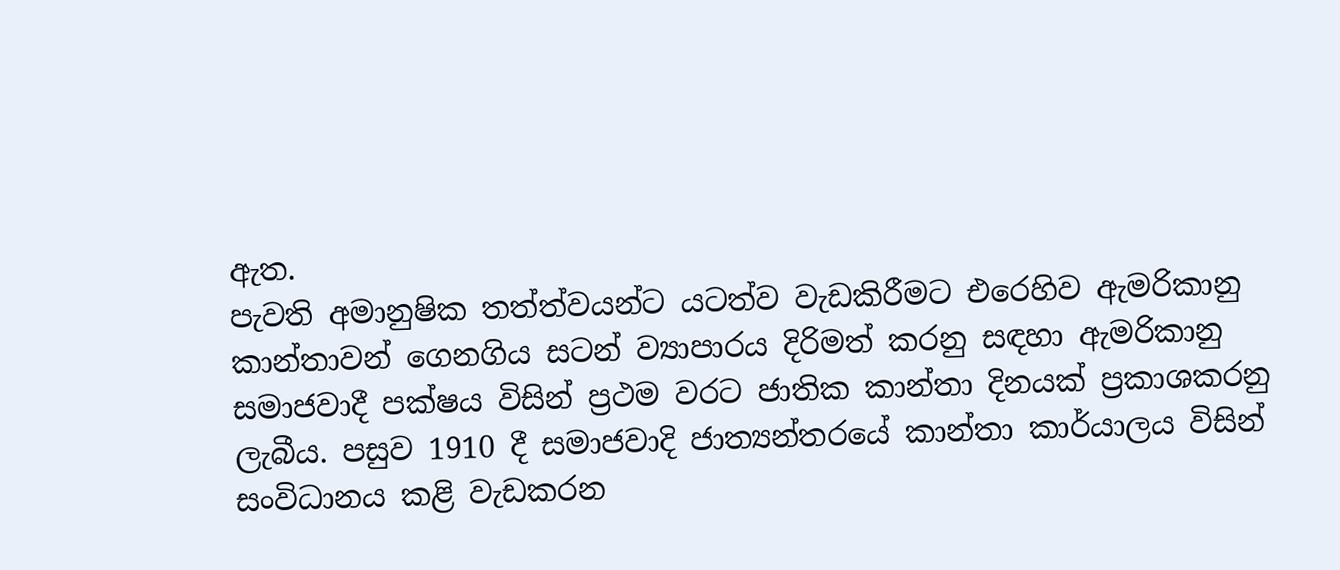ඇත.
පැවති අමානුෂික තත්ත්වයන්ට යටත්ව වැඩකිරීමට එරෙහිව ඇමරිකානු කාන්තාවන් ගෙනගිය සටන් ව්‍යාපාරය දිරිමත් කරනු සඳහා ඇමරිකානු සමාජවාදී පක්ෂය විසින් ප්‍රථම වරට ජාතික කාන්තා දිනයක් ප්‍රකාශකරනු ලැබීය. පසුව 1910 දී සමාජවාදි ජාත්‍යන්තරයේ කාන්තා කාර්යාලය විසින් සංවිධානය කළි වැඩකරන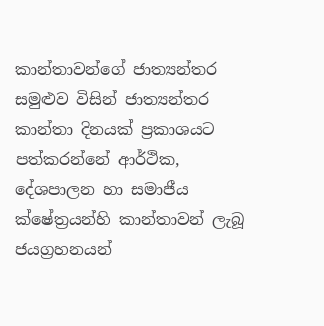කාන්තාවන්ගේ ජාත්‍යන්තර සමුළුව විසින් ජාත්‍යන්තර කාන්තා දිනයක් ප්‍රකාශයට පත්කරන්නේ ආර්ථික, දේශපාලන හා සමාජීය ක්ෂේත්‍රයන්හි කාන්තාවන් ලැබූ ජයග්‍රහනයන්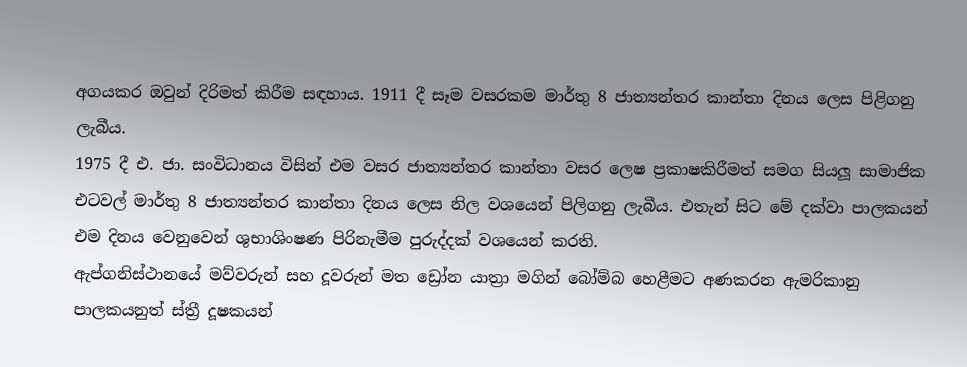අගයකර ඔවුන් දිරිමත් කිරීම සඳහාය. 1911 දී සෑම වසරකම මාර්තු 8 ජාත්‍යන්තර කාන්තා දිනය ලෙස පිළිගනු ලැබීය.
1975 දී එ. ජා. සංවිධානය විසින් එම වසර ජාත්‍යන්තර කාන්තා වසර ලෙෂ ප්‍රකාෂකිරීමත් සමග සියලූ සාමාජික එටවල් මාර්තු 8 ජාත්‍යන්තර කාන්තා දිනය ලෙස නිල වශයෙන් පිලිගනු ලැබීය. එතැන් සිට මේ දක්වා පාලකයන් එම දිනය වෙනුවෙන් ශුභාශිංෂණ පිරිනැමීම පුරුද්දක් වශයෙන් කරති.
ඇප්ගනිස්ථානයේ මව්වරුන් සහ දූවරුන් මත ඩ්‍රෝන යාත්‍රා මගින් බෝම්බ හෙළීමට අණකරන ඇමරිකානු පාලකයනුත් ස්ත්‍රී දූෂකයන්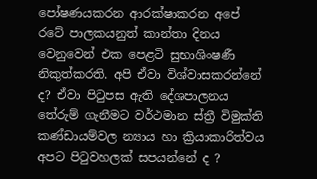පෝෂණයකරන ආරක්ෂාකරන අපේ රටේ පාලකයනුත් කාන්තා දිනය වෙනුවෙන් එක පෙළටි සුභාශිංෂණී නිකුත්කරති. අපි ඒවා විශ්වාසකරන්නේ ද? ඒවා පිටුපස ඇති දේශපාලනය තේරුම් ගැනීමට වර්ථමාන ස්ත්‍රී විමුක්ති කණ්ඩායම්වල න්‍යාය හා ක්‍රියාකාරිත්වය අපට පිටුවහලක් සපයන්නේ ද ?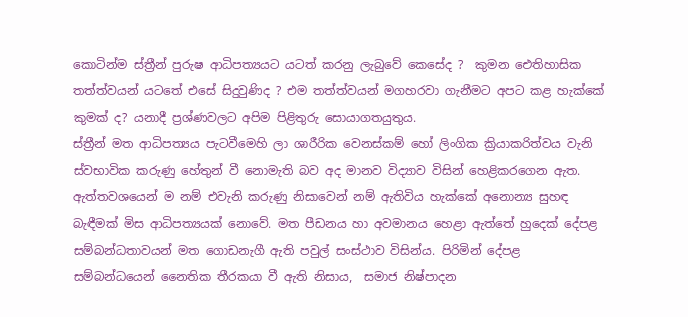කොටින්ම ස්ත්‍රීන් පුරුෂ ආධිපත්‍යයට යටත් කරනු ලැබුවේ කෙසේද ?  කුමන ඓතිහාසික තත්ත්වයන් යටතේ එසේ සිදුවුණිද ? එම තත්ත්වයන් මගහරවා ගැනීමට අපට කළ හැක්කේ කුමක් ද? යනාදී ප්‍රශ්ණවලට අපිම පිළිතුරු සොයාගතයුතුය.
ස්ත්‍රීන් මත ආධිපත්‍යය පැටවීමෙහි ලා ශාරීරික වෙනස්කම් හෝ ලිංගික ක්‍රියාකරිත්වය වැනි ස්වභාවික කරුණු හේතුන් වී නොමැති බව අද මානව විද්‍යාව විසින් හෙළිකරගෙන ඇත. ඇත්තවශයෙන් ම නම් එවැනි කරුණු නිසාවෙන් නම් ඇතිවිය හැක්කේ අනොන්‍ය සුහඳ බැඳීමක් මිස ආධිපත්‍යයක් නොවේ. මත පීඩනය හා අවමානය හෙළා ඇත්තේ හුදෙක් දේපළ සම්බන්ධතාවයන් මත ගොඩනැගී ඇති පවුල් සංස්ථාව විසින්ය. පිරිමින් දේපළ සම්බන්ධයෙන් නෛතික තීරකයා වී ඇති නිසාය,  සමාජ නිෂ්පාදන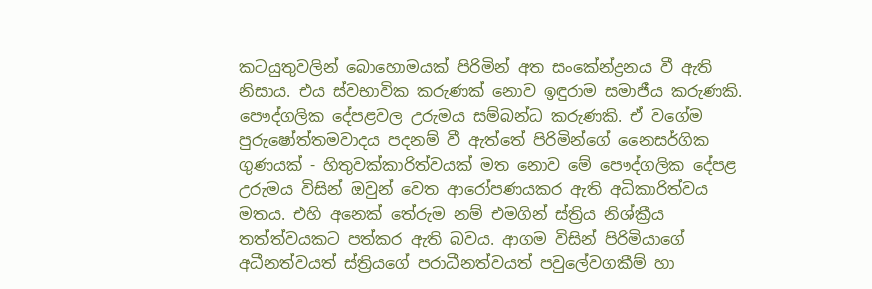කටයුතුවලින් බොහොමයක් පිරිමින් අත සංකේන්ද්‍රනය වී ඇති නිසාය. එය ස්වභාවික කරුණක් නොව ඉඳුරාම සමාජීය කරුණකි. පෞද්ගලික දේපළවල උරුමය සම්බන්ධ කරුණකි. ඒ වගේම පුරුෂෝත්තමවාදය පදනම් වී ඇත්තේ පිරිමින්ගේ නෛසර්ගික ගුණයක් - හිතුවක්කාරිත්වයක් මත නොව මේ පෞද්ගලික දේපළ උරුමය විසින් ඔවුන් වෙත ආරෝපණයකර ඇති අධිකාරිත්වය මතය. එහි අනෙක් තේරුම නම් එමගින් ස්ත්‍රිය නිශ්ක්‍රීය තත්ත්වයකට පත්කර ඇති බවය. ආගම විසින් පිරිමියාගේ අධීනත්වයත් ස්ත්‍රියගේ පරාධීනත්වයත් පවුලේවගකීම් හා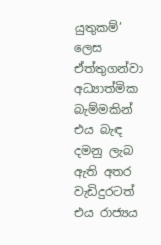යුතුකම්’ ලෙස ඒත්තුගන්වා අධ්‍යාත්මික බැම්මකින් එය බැඳ දමනු ලැබ ඇති අතර වැඩිදුරටත් එය රාජ්‍යය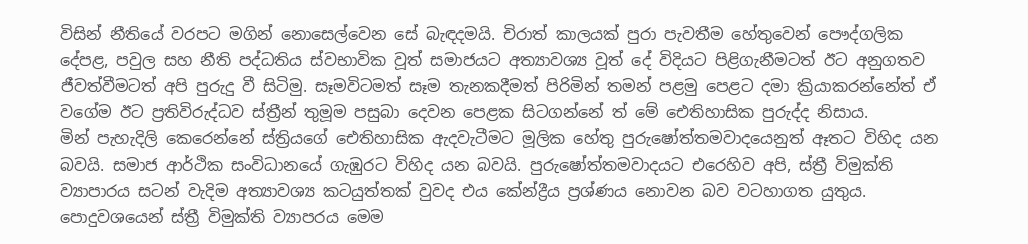විසින් නීතියේ වරපට මගින් නොසෙල්වෙන සේ බැඳදමයි. චිරාත් කාලයක් පුරා පැවතීම හේතුවෙන් පෞද්ගලික දේපළ, පවුල සහ නීති පද්ධතිය ස්වභාවික වූත් සමාජයට අත්‍යාවශ්‍ය වූත් දේ විදියට පිළිගැනීමටත් ඊට අනුගතව ජීවත්වීමටත් අපි පුරුදු වී සිටිමු. සෑමවිටමත් සෑම තැනකදීමත් පිරිමින් තමන් පළමු පෙළට දමා ක්‍රියාකරන්නේත් ඒ වගේම ඊට ප්‍රතිවිරුද්ධව ස්ත්‍රීන් තුමූම පසුබා දෙවන පෙළක සිටගන්නේ ත් මේ ඓතිහාසික පුරුද්ද නිසාය.
මින් පැහැදිලි කෙරෙන්නේ ස්ත්‍රියගේ ඓතිහාසික ඇදවැටීමට මූලික හේතු පුරුෂෝත්තමවාදයෙනුත් ඈතට විහිද යන බවයි. සමාජ ආර්ථික සංවිධානයේ ගැඹුරට විහිද යන බවයි. පුරුෂෝත්තමවාදයට එරෙහිව අපි, ස්ත්‍රී විමුක්ති ව්‍යාපාරය සටන් වැදිම අත්‍යාවශ්‍ය කටයුත්තක් වුවද එය කේන්ද්‍රීය ප්‍රශ්ණය නොවන බව වටහාගත යුතුය. පොදුවශයෙන් ස්ත්‍රී විමුක්ති ව්‍යාපරය මෙම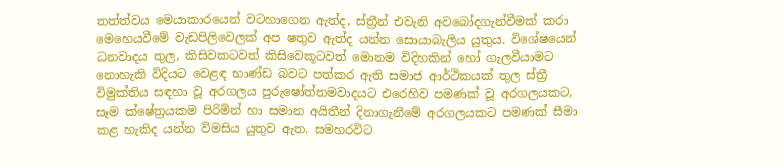තත්ත්වය මෙයාකාරයෙන් වටහාගෙන ඇත්ද, ස්ත්‍රීන් එවැනි අවබෝදගැන්වීමක් කරා මෙහෙයවීමේ වැඩපිලිවෙලක් අප ෂතුව ඇත්ද යන්න සොයාබැලිය යුතුය. විශේෂයෙන් ධනවාදය තුල, කිසිවකටවත් කිසිවෙකූටවත් මොනම විදිහකින් හෝ ගැලවීයාමට නොහැකි විදියට වෙළඳ භාණ්ඩ බවට පත්කර ඇති සමාජ ආර්ථිකයක් තුල ස්ත්‍රී විමුක්තිය සඳහා වූ අරගලය පුරුෂෝත්තමවාදයට එරෙහිව පමණක් වූ අරගලයකට, සෑම ක්ෂේත්‍රයකම පිරිමින් හා සමාන අයිතීන් දිනාගැනීමේ අරගලයකට පමණක් සීමා කළ හැකිද යන්න විමසිය යුතුව ඇත. සමහරවිට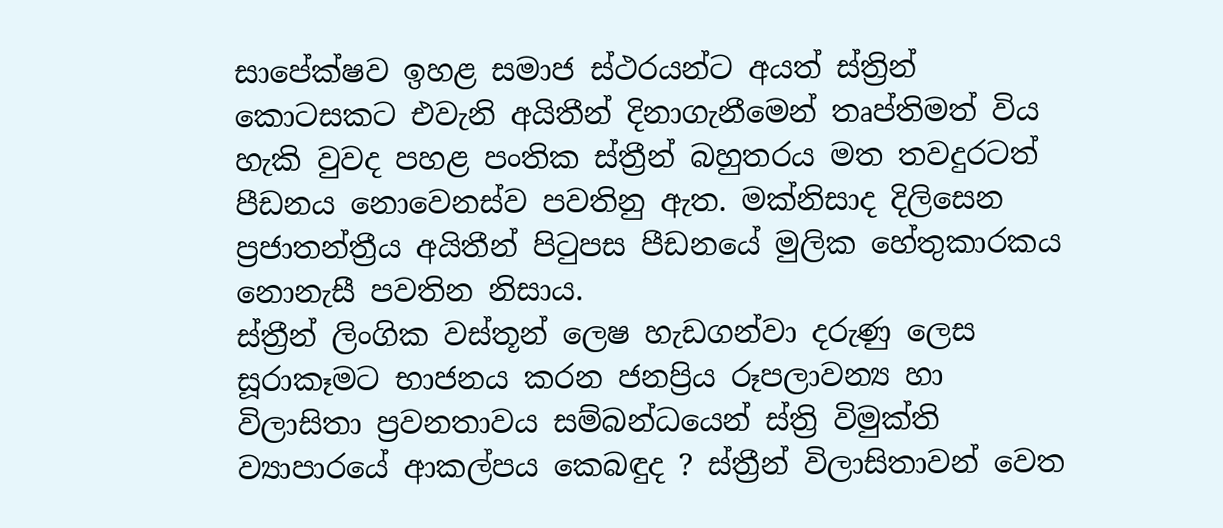සාපේක්ෂව ඉහළ සමාජ ස්ථරයන්ට අයත් ස්ත්‍රින් කොටසකට එවැනි අයිතීන් දිනාගැනීමෙන් තෘප්තිමත් විය හැකි වුවද පහළ පංතික ස්ත්‍රීන් බහුතරය මත තවදුරටත් පීඩනය නොවෙනස්ව පවතිනු ඇත. මක්නිසාද දිලිසෙන ප්‍රජාතන්ත්‍රීය අයිතීන් පිටුපස පීඩනයේ මුලික හේතුකාරකය නොනැසී පවතින නිසාය.
ස්ත්‍රීන් ලිංගික වස්තූන් ලෙෂ හැඩගන්වා දරුණු ලෙස සූරාකෑමට භාජනය කරන ජනප්‍රිය රූපලාවන්‍ය හා විලාසිතා ප්‍රවනතාවය සම්බන්ධයෙන් ස්ත්‍රි විමුක්ති ව්‍යාපාරයේ ආකල්පය කෙබඳුද ? ස්ත්‍රීන් විලාසිතාවන් වෙත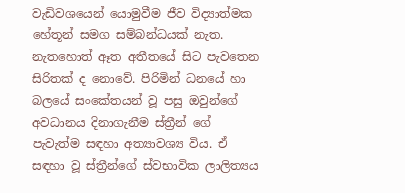වැඩිවශයෙන් යොමුවීම ජීව විද්‍යාත්මක හේතූන් සමග සම්බන්ධයක් නැත. නැතහොත් ඈත අතීතයේ සිට පැවතෙන සිරිතක් ද නොවේ. පිරිමින් ධනයේ හා බලයේ සංකේතයන් වූ පසු ඔවුන්ගේ අවධානය දිනාගැනීම ස්ත්‍රීන් ගේ පැවැත්ම සඳහා අත්‍යාවශ්‍ය විය. ඒ සඳහා වූ ස්ත්‍රීන්ගේ ස්වභාවික ලාලිත්‍යය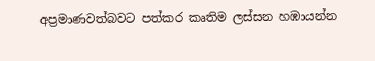අප්‍රමාණවත්බවට පත්කර කෘතිම ලස්සන හඹායන්න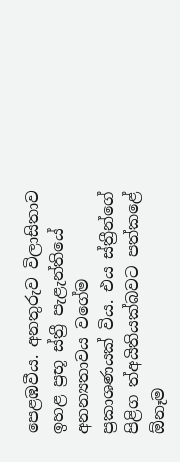පෙළඹවීය. අනතුරුව විලාසිතාව ඉහළ ප්‍රභූ ස්ත්‍රී පැළැන්තියේ අනන්‍යතාවය වගේම ප්‍රකාශණයක් විය. එය ස්ත්‍රීන්ගේ පිළිග ත්අයිතියක්බවට පත්කළේ ඕනෑම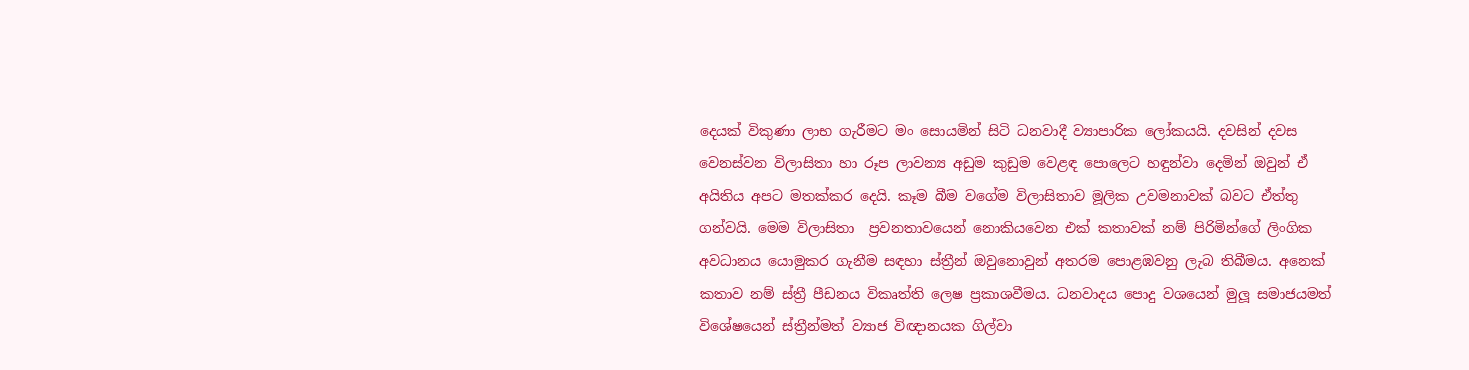දෙයක් විකුණා ලාභ ගැරීමට මං සොයමින් සිටි ධනවාදී ව්‍යාපාරික ලෝකයයි. දවසින් දවස වෙනස්වන විලාසිතා හා රූප ලාවන්‍ය අඩුම කුඩුම වෙළඳ පොලෙට හඳුන්වා දෙමින් ඔවුන් ඒ අයිතිය අපට මතක්කර දෙයි. කෑම බීම වගේම විලාසිතාව මූලික උවමනාවක් බවට ඒත්තු ගන්වයි. මෙම විලාසිතා  ප්‍රවනතාවයෙන් නොකියවෙන එක් කතාවක් නම් පිරිමින්ගේ ලිංගික අවධානය යොමුකර ගැනීම සඳහා ස්ත්‍රීන් ඔවුනොවුන් අතරම පොළඹවනු ලැබ තිබීමය. අනෙක් කතාව නම් ස්ත්‍රී පීඩනය විකෘත්ති ලෙෂ ප්‍රකාශවීමය. ධනවාදය පොදු වශයෙන් මුලූ සමාජයමත් විශේෂයෙන් ස්ත්‍රීන්මත් ව්‍යාජ විඥානයක ගිල්වා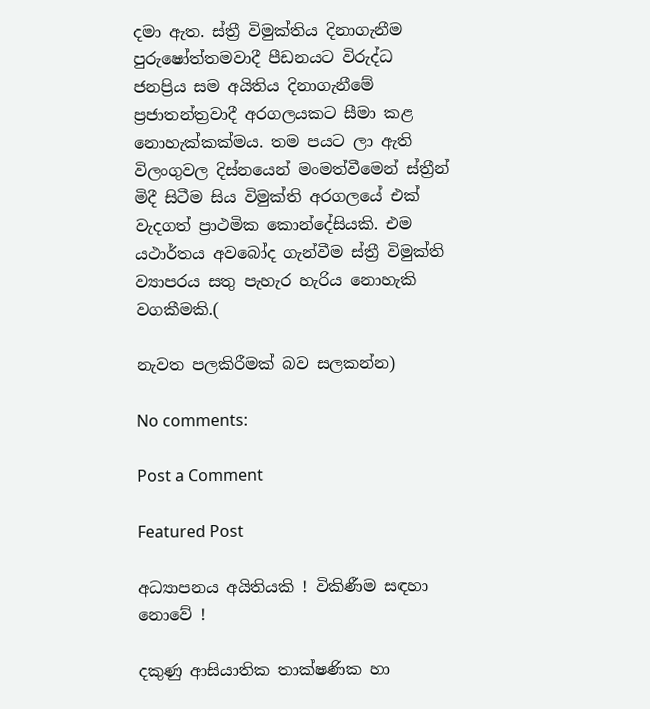දමා ඇත. ස්ත්‍රී විමුක්තිය දිනාගැනීම පුරුෂෝත්තමවාදී පීඩනයට විරුද්ධ ජනප්‍රිය සම අයිතිය දිනාගැනීමේ ප්‍රජාතන්ත්‍රවාදී අරගලයකට සීමා කළ නොහැක්කක්මය. තම පයට ලා ඇති විලංගුවල දිස්නයෙන් මංමත්වීමෙන් ස්ත්‍රීන් මිදී සිටීම සිය විමුක්ති අරගලයේ එක් වැදගත් ප්‍රාථමික කොන්දේසියකි. එම යථාර්තය අවබෝද ගැන්වීම ස්ත්‍රී විමුක්ති ව්‍යාපරය සතු පැහැර හැරිය නොහැකි වගකීමකි.(

නැවත පලකිරීමක් බව සලකන්න)

No comments:

Post a Comment

Featured Post

අධ්‍යාපනය අයිතියකි ! විකිණීම සඳහා නොවේ !

දකුණු ආසියාතික තාක්ෂණික හා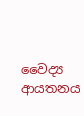වෛද්‍ය ආයතනය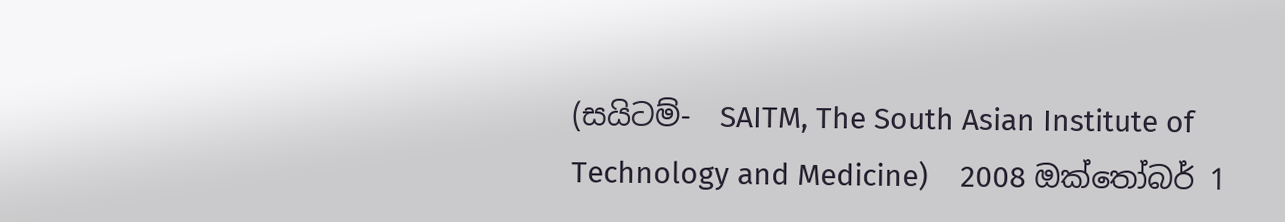(සයිටම්-  SAITM, The South Asian Institute of Technology and Medicine)    2008 ඔක්තෝබර් 1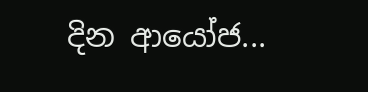දින ආයෝජ...